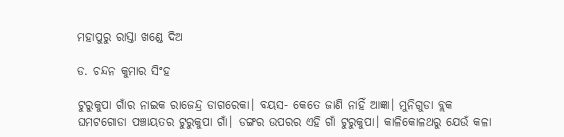ମହାପୁରୁ ରାସ୍ତା ଖଣ୍ଡେ ଦିଅ

ଡ. ଚନ୍ଦନ କୁମାର ସିଂହ

ଟୁରୁକୁପା ଗାଁର ନାଇକ ରାଜେନ୍ଦ୍ର ଡାଗରେକା। ବୟସ- କେତେ ଜାଣି ନାହିଁ ଆଜ୍ଞା। ମୁନିଗୁଡା ବ୍ଲକ ଘମଟଗୋଡା ପଞ୍ଚାୟତର ଟୁରୁକୁପା ଗାଁ। ଡଙ୍ଗର ଉପରର ଏହି ଗାଁ ଟୁରୁକୁପା। କାଳିକୋଳଥରୁ ଯେଉଁ କଳା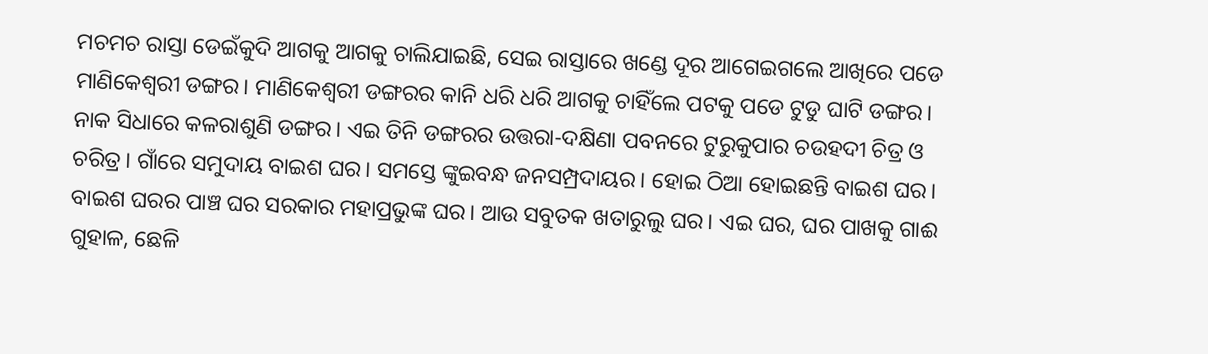ମଚମଚ ରାସ୍ତା ଡେଇଁକୁଦି ଆଗକୁ ଆଗକୁ ଚାଲିଯାଇଛି, ସେଇ ରାସ୍ତାରେ ଖଣ୍ଡେ ଦୂର ଆଗେଇଗଲେ ଆଖିରେ ପଡେ ମାଣିକେଶ୍ୱରୀ ଡଙ୍ଗର। ମାଣିକେଶ୍ୱରୀ ଡଙ୍ଗରର କାନି ଧରି ଧରି ଆଗକୁ ଚାହିଁଲେ ପଟକୁ ପଡେ ଟୁଡୁ ଘାଟି ଡଙ୍ଗର। ନାକ ସିଧାରେ କଳରାଶୁଣି ଡଙ୍ଗର। ଏଇ ତିନି ଡଙ୍ଗରର ଉତ୍ତରା-ଦକ୍ଷିଣା ପବନରେ ଟୁରୁକୁପାର ଚଉହଦୀ ଚିତ୍ର ଓ ଚରିତ୍ର। ଗାଁରେ ସମୁଦାୟ ବାଇଶ ଘର। ସମସ୍ତେ ଙ୍କୁଇବନ୍ଧ ଜନସମ୍ପ୍ରଦାୟର। ହୋଇ ଠିଆ ହୋଇଛନ୍ତି ବାଇଶ ଘର। ବାଇଶ ଘରର ପାଞ୍ଚ ଘର ସରକାର ମହାପ୍ରଭୁଙ୍କ ଘର। ଆଉ ସବୁତକ ଖତାରୁଲୁ ଘର। ଏଇ ଘର, ଘର ପାଖକୁ ଗାଈ ଗୁହାଳ, ଛେଳି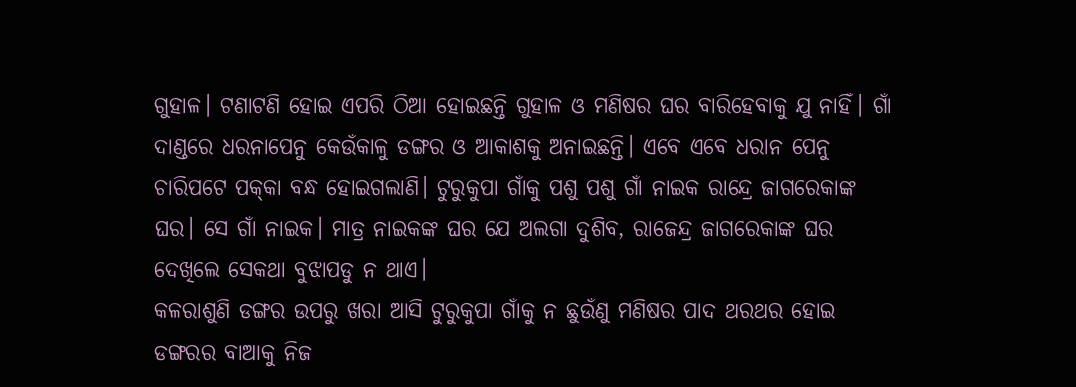ଗୁହାଳ। ଟଣାଟଣି ହୋଇ ଏପରି ଠିଆ ହୋଇଛନ୍ତି ଗୁହାଳ ଓ ମଣିଷର ଘର ବାରିହେବାକୁ ଯୁ ନାହିଁ। ଗାଁ ଦାଣ୍ଡରେ ଧରନାପେନୁ କେଉଁକାଳୁ ଡଙ୍ଗର ଓ ଆକାଶକୁ ଅନାଇଛନ୍ତି। ଏବେ ଏବେ ଧରାନ ପେନୁ ଚାରିପଟେ ପକ୍‌କା ବନ୍ଧ ହୋଇଗଲାଣି। ଟୁରୁକୁପା ଗାଁକୁ ପଶୁ ପଶୁ ଗାଁ ନାଇକ ରାନ୍ଦ୍ରେ ଜାଗରେକାଙ୍କ ଘର। ସେ ଗାଁ ନାଇକ। ମାତ୍ର ନାଇକଙ୍କ ଘର ଯେ ଅଲଗା ଦୁଶିବ, ରାଜେନ୍ଦ୍ର ଜାଗରେକାଙ୍କ ଘର ଦେଖିଲେ ସେକଥା ବୁଝାପଡୁ ନ ଥାଏ।
କଳରାଶୁଣି ଡଙ୍ଗର ଉପରୁ ଖରା ଆସି ଟୁରୁକୁପା ଗାଁକୁ ନ ଛୁଉଁଣୁ ମଣିଷର ପାଦ ଥରଥର ହୋଇ ଡଙ୍ଗରର ବାଆକୁ ନିଜ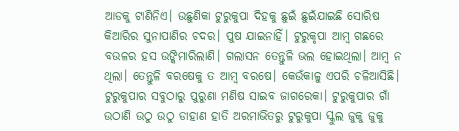ଆଡକୁ ଟାଣିନିଏ। ଉଛୁଣିକା ଟୁରୁକୁପା ଦିହକୁ ଛୁଇଁ ଛୁଇଁଯାଇଛି ସୋରିଷ କିଆରିର ସୁନାପାଣିର ଚଦର। ପୁଷ ଯାଇନାହିଁ। ଟୁରୁକୃପା ଆମ୍ବ ଗଛରେ ବଉଳର ହସ ଉଙ୍କିମାରିଲାଣି। ଗଲାସନ ତେନ୍ତୁଳି ଭଲ ହୋଇଥିଲା। ଆମ୍ବ ନ ଥିଲା। ତେନ୍ତୁଳି ବରଷେକୁ ତ ଆମ୍ବ ବରଷେ। କେଉଁକାଳୁ ଏପରି ଚଳିଆସିଛି। ଟୁରୁକୁପାର ସବୁଠାରୁ ପୁରୁଣା ମଣିଷ ସାଇବ ଜାଗରେକା। ଟୁରୁକୁପାର ଗାଁ ଉଠାଣି ଉଠୁ ଉଠୁ ଡାହାଣ ହାତି ଅରମାଭିତରୁ ଟୁରୁକୁପା ସ୍କୁଲ ଜୁକୁ ଜୁକୁ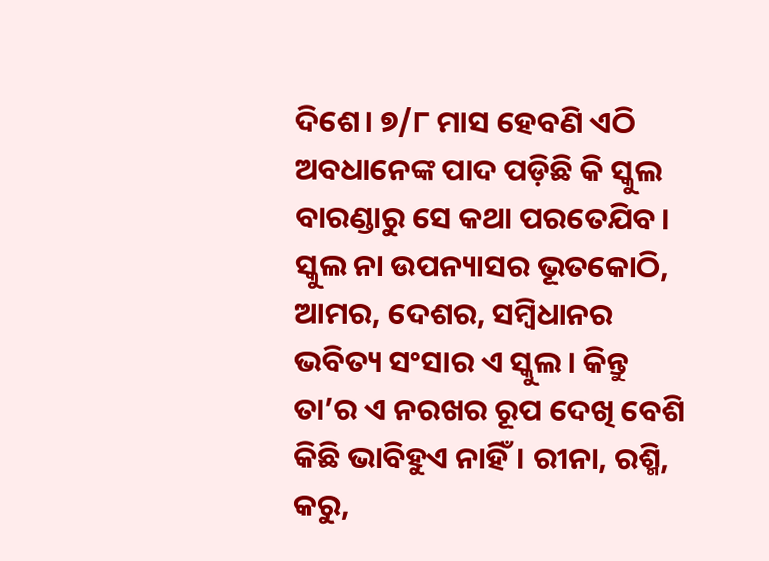ଦିଶେ। ୭/୮ ମାସ ହେବଣି ଏଠି ଅବଧାନେଙ୍କ ପାଦ ପଡ଼ିଛି କି ସ୍କୁଲ ବାରଣ୍ଡାରୁ ସେ କଥା ପରତେଯିବ। ସ୍କୁଲ ନା ଉପନ୍ୟାସର ଭୂତକୋଠି, ଆମର, ଦେଶର, ସମ୍ବିଧାନର ଭବିତ୍ୟ ସଂସାର ଏ ସ୍କୁଲ। କିନ୍ତୁ ତା’ର ଏ ନରଖର ରୂପ ଦେଖି ବେଶି କିଛି ଭାବିହୁଏ ନାହିଁ। ରୀନା, ରଶ୍ମି, କରୁ,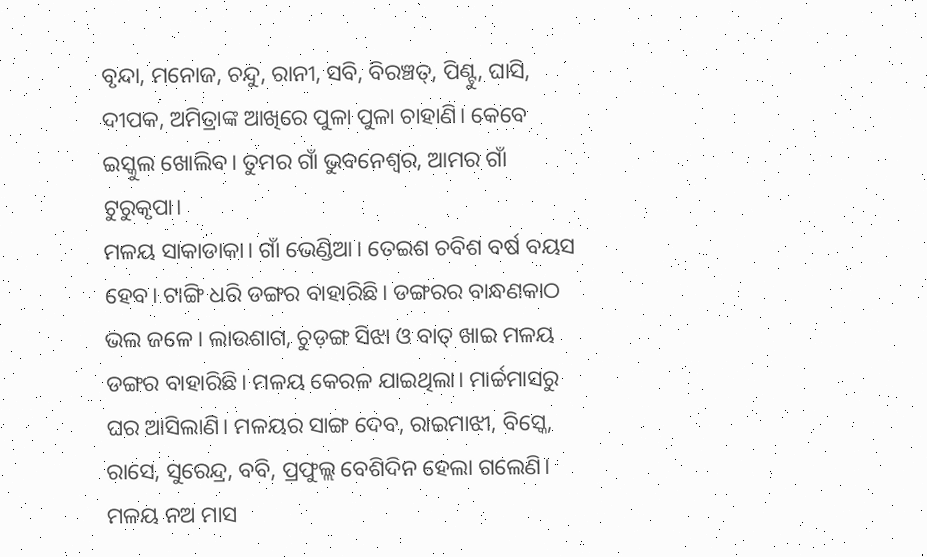ବୃନ୍ଦା, ମନୋଜ, ଚନ୍ଦୁ, ରାନୀ, ସବି, ବିରଞ୍ଚତ୍, ପିଣ୍ଟୁ, ଘାସି, ଦୀପକ, ଅମିତ୍ରାଙ୍କ ଆଖିରେ ପୁଳା ପୁଳା ଚାହାଣି। କେବେ ଇସ୍କୁଲ ଖୋଲିବ। ତୁମର ଗାଁ ଭୁବନେଶ୍ୱର, ଆମର ଗାଁ ଟୁରୁକୃପା।
ମଳୟ ସାକାଡାକା। ଗାଁ ଭେଣ୍ଡିଆ। ତେଇଶ ଚବିଶ ବର୍ଷ ବୟସ ହେବ। ଟାଙ୍ଗି ଧରି ଡଙ୍ଗର ବାହାରିଛି। ଡଙ୍ଗରର ବାନ୍ଧଣକାଠ ଭଲ ଜଳେ। ଲାଉଶାଗ, ଚୁଡ଼ଙ୍ଗ ସିଝା ଓ ବାତ୍‌ ଖାଇ ମଳୟ ଡଙ୍ଗର ବାହାରିଛି। ମଳୟ କେରଳ ଯାଇଥିଲା। ମାର୍ଚ୍ଚମାସରୁ ଘର ଆସିଲାଣି। ମଳୟର ସାଙ୍ଗ ଦେବ, ରାଇମାଝୀ, ବିସ୍କେ, ରାସେ, ସୁରେନ୍ଦ୍ର, ବବି, ପ୍ରଫୁଲ୍ଲ ବେଶିଦିନ ହେଲା ଗଲେଣି। ମଳୟ ନଅ ମାସ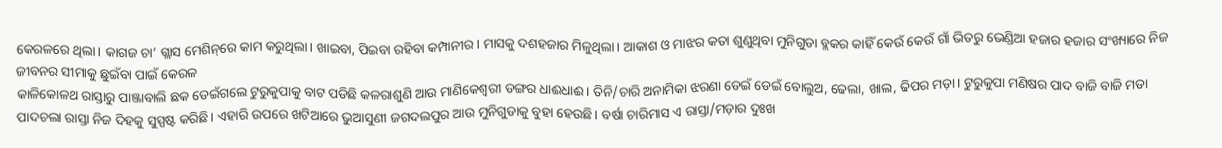କେରଳରେ ଥିଲା। କାଗଜ ଚା’ ଗ୍ଲାସ ମେଶିନ୍‌ରେ କାମ କରୁଥିଲା। ଖାଇବା, ପିଇବା ରହିବା କମ୍ପାନୀର। ମାସକୁ ଦଶହଜାର ମିଳୁଥିଲା। ଆକାଶ ଓ ମାଝର କତା ଶୁଣୁଥିବା ମୁନିଗୁଡା ବ୍ଲକର କାହିଁ କେଉଁ କେଉଁ ଗାଁ ଭିତରୁ ଭେଣ୍ଡିଆ ହଜାର ହଜାର ସଂଖ୍ୟାରେ ନିଜ ଜୀବନର ସୀମାକୁ ଛୁଇଁବା ପାଇଁ କେରଳ
କାଳିକୋଳଥ ରାସ୍ତାରୁ ପାଞ୍ଜାବାଲି ଛକ ଡେଇଁଗଲେ ଟୁରୁକୁପାକୁ ବାଟ ପଡିଛି କଳରାଶୁଣି ଆଉ ମାଣିକେଶ୍ୱରୀ ଡଙ୍ଗର ଧାଈଧାଈ। ତିନି/ଚାରି ଅନାମିକା ଝରଣା ଡେଇଁ ଡେଇଁ ବୋଲୁଅ, ଢେଲା, ଖାଲ, ଢିପର ମଡ଼ା। ଟୁରୁକୁପା ମଣିଷର ପାଦ ବାଜି ବାଜି ମଡା ପାଦଚଲା ରାସ୍ତା ନିଜ ଦିହକୁ ସୁସ୍ପଷ୍ଟ କରିଛି। ଏହାରି ଉପରେ ଖଟିଆରେ ଭୁଆସୁଣୀ ଜଗଦଲପୁର ଆଉ ମୁନିଗୁଡାକୁ ବୁହା ହେଉଛି। ବର୍ଷା ଚାରିମାସ ଏ ରାସ୍ତା/ମଡ଼ାର ଦୁଃଖ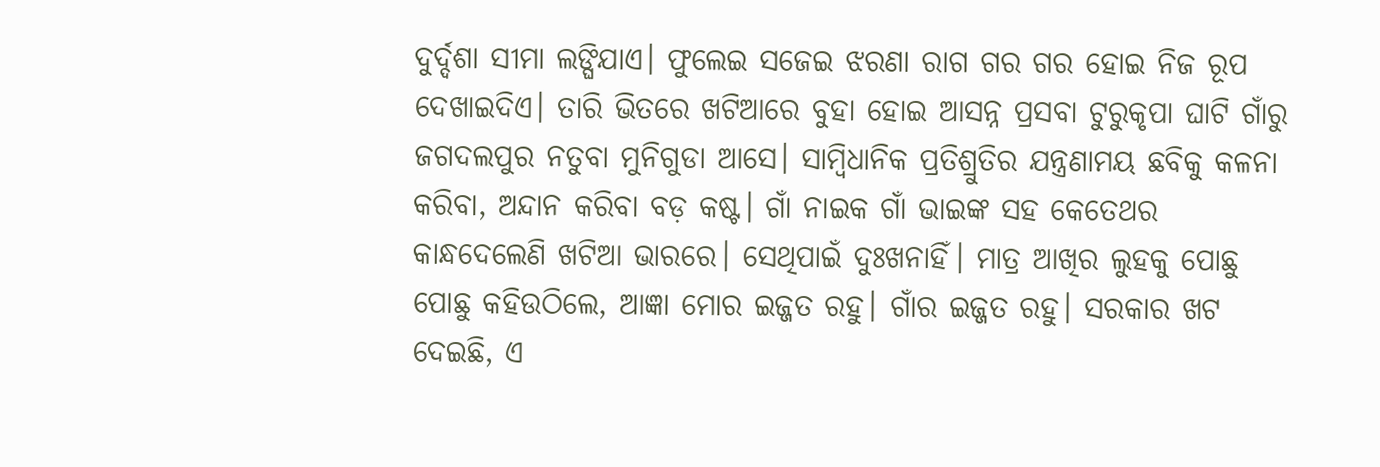ଦୁର୍ଦ୍ଦଶା ସୀମା ଲଙ୍ଘିଯାଏ। ଫୁଲେଇ ସଜେଇ ଝରଣା ରାଗ ଗର ଗର ହୋଇ ନିଜ ରୂପ ଦେଖାଇଦିଏ। ତାରି ଭିତରେ ଖଟିଆରେ ବୁହା ହୋଇ ଆସନ୍ନ ପ୍ରସବା ଟୁରୁକୃପା ଘାଟି ଗାଁରୁ ଜଗଦଲପୁର ନତୁବା ମୁନିଗୁଡା ଆସେ। ସାମ୍ବିଧାନିକ ପ୍ରତିଶ୍ରୁତିର ଯନ୍ତ୍ରଣାମୟ ଛବିକୁ କଳନା କରିବା, ଅନ୍ଦାନ କରିବା ବଡ଼ କଷ୍ଟ। ଗାଁ ନାଇକ ଗାଁ ଭାଇଙ୍କ ସହ କେତେଥର କାନ୍ଧଦେଲେଣି ଖଟିଆ ଭାରରେ। ସେଥିପାଇଁ ଦୁଃଖନାହିଁ। ମାତ୍ର ଆଖିର ଲୁହକୁ ପୋଛୁ ପୋଛୁ କହିଉଠିଲେ, ଆଜ୍ଞା ମୋର ଇଜ୍ଜତ ରହୁ। ଗାଁର ଇଜ୍ଜତ ରହୁ। ସରକାର ଖଟ ଦେଇଛି, ଏ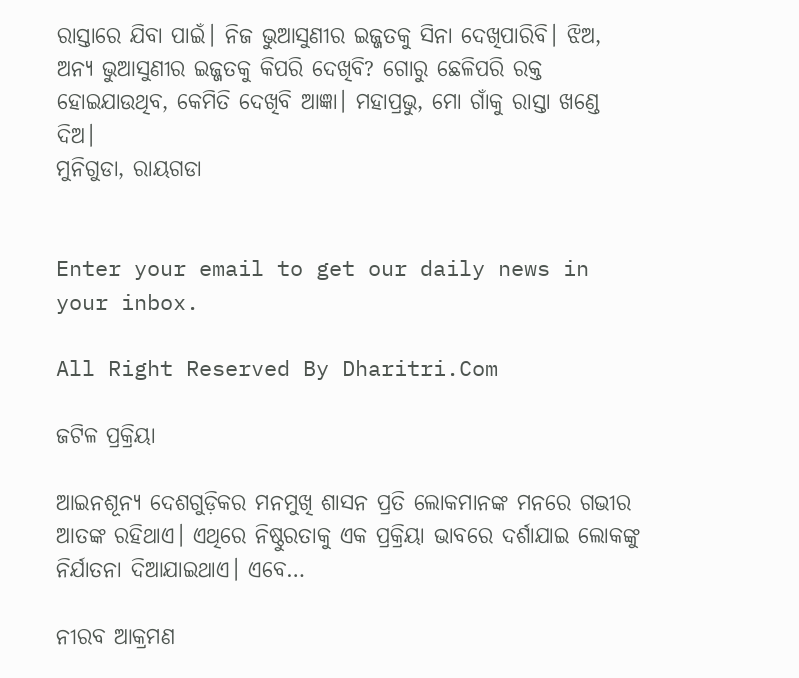ରାସ୍ତାରେ ଯିବା ପାଇଁ। ନିଜ ଭୁଆସୁଣୀର ଇଜ୍ଜତକୁ ସିନା ଦେଖିପାରିବି। ଝିଅ, ଅନ୍ୟ ଭୁଆସୁଣୀର ଇଜ୍ଜତକୁ କିପରି ଦେଖିବି? ଗୋରୁ ଛେଳିପରି ରକ୍ତ ହୋଇଯାଉଥିବ, କେମିତି ଦେଖିବି ଆଜ୍ଞା। ମହାପ୍ରଭୁ, ମୋ ଗାଁକୁ ରାସ୍ତା ଖଣ୍ଡେ ଦିଅ।
ମୁନିଗୁଡା, ରାୟଗଡା


Enter your email to get our daily news in your inbox.

All Right Reserved By Dharitri.Com

ଜଟିଳ ପ୍ରକ୍ରିୟା

ଆଇନଶୂନ୍ୟ ଦେଶଗୁଡ଼ିକର ମନମୁଖି ଶାସନ ପ୍ରତି ଲୋକମାନଙ୍କ ମନରେ ଗଭୀର ଆତଙ୍କ ରହିଥାଏ। ଏଥିରେ ନିଷ୍ଠୁରତାକୁ ଏକ ପ୍ରକ୍ରିୟା ଭାବରେ ଦର୍ଶାଯାଇ ଲୋକଙ୍କୁ ନିର୍ଯାତନା ଦିଆଯାଇଥାଏ। ଏବେ…

ନୀରବ ଆକ୍ରମଣ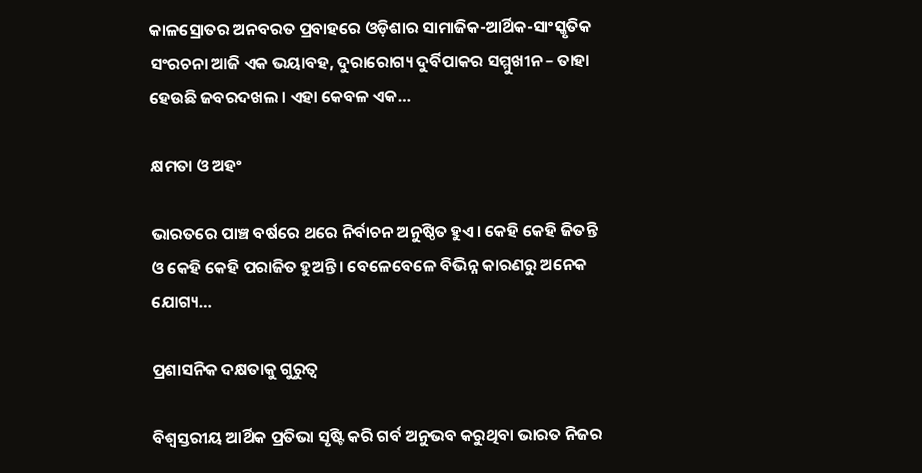କାଳସ୍ରୋତର ଅନବରତ ପ୍ରବାହରେ ଓଡ଼ିଶାର ସାମାଜିକ-ଆର୍ଥିକ-ସାଂସ୍କୃତିକ ସଂରଚନା ଆଜି ଏକ ଭୟାବହ, ଦୁରାରୋଗ୍ୟ ଦୁର୍ବିପାକର ସମ୍ମୁଖୀନ – ତାହା ହେଉଛି ଜବରଦଖଲ । ଏହା କେବଳ ଏକ…

କ୍ଷମତା ଓ ଅହଂ

ଭାରତରେ ପାଞ୍ଚ ବର୍ଷରେ ଥରେ ନିର୍ବାଚନ ଅନୁଷ୍ଠିତ ହୁଏ। କେହି କେହି ଜିତନ୍ତି ଓ କେହି କେହି ପରାଜିତ ହୁଅନ୍ତି। ବେଳେବେଳେ ବିଭିନ୍ନ କାରଣରୁ ଅନେକ ଯୋଗ୍ୟ…

ପ୍ରଶାସନିକ ଦକ୍ଷତାକୁ ଗୁରୁତ୍ୱ

ବିଶ୍ୱସ୍ତରୀୟ ଆର୍ଥିକ ପ୍ରତିଭା ସୃଷ୍ଟି କରି ଗର୍ବ ଅନୁଭବ କରୁଥିବା ଭାରତ ନିଜର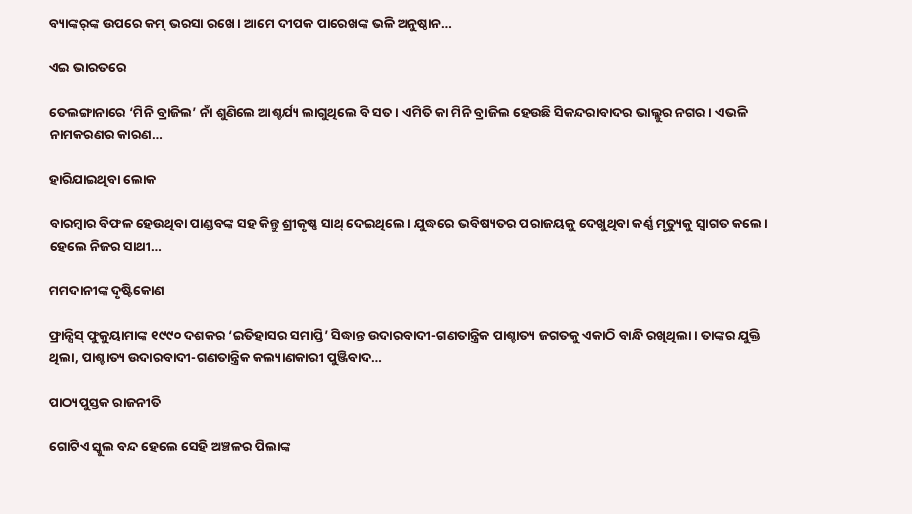ବ୍ୟାଙ୍କର୍‌ଙ୍କ ଉପରେ କମ୍‌ ଭରସା ରଖେ। ଆମେ ଦୀପକ ପାରେଖଙ୍କ ଭଳି ଅନୁଷ୍ଠାନ…

ଏଇ ଭାରତରେ

ତେଲଙ୍ଗାନାରେ ‘ମିନି ବ୍ରାଜିଲ’ ନାଁ ଶୁଣିଲେ ଆଶ୍ଚର୍ଯ୍ୟ ଲାଗୁଥିଲେ ବି ସତ। ଏମିତି କା ମିନି ବ୍ରାଜିଲ ହେଉଛି ସିକନ୍ଦରାବାଦର ଭାଲ୍ଲୁର ନଗର। ଏଭଳି ନାମକରଣର କାରଣ…

ହାରିଯାଇଥିବା ଲୋକ

ବାରମ୍ବାର ବିଫଳ ହେଉଥିବା ପାଣ୍ଡବଙ୍କ ସହ କିନ୍ତୁ ଶ୍ରୀକୃଷ୍ଣ ସାଥ୍‌ ଦେଇଥିଲେ। ଯୁଦ୍ଧରେ ଭବିଷ୍ୟତର ପରାଜୟକୁ ଦେଖୁଥିବା କର୍ଣ୍ଣ ମୃତ୍ୟୁକୁ ସ୍ବାଗତ କଲେ। ହେଲେ ନିଜର ସାଥୀ…

ମମଦାନୀଙ୍କ ଦୃଷ୍ଟିକୋଣ

ଫ୍ରାନ୍ସିସ୍‌ ଫୁକୁୟାମାଙ୍କ ୧୯୯୦ ଦଶକର ‘ଇତିହାସର ସମାପ୍ତି’ ସିଦ୍ଧାନ୍ତ ଉଦାରବାଦୀ-ଗଣତାନ୍ତ୍ରିକ ପାଶ୍ଚାତ୍ୟ ଜଗତକୁ ଏକାଠି ବାନ୍ଧି ରଖିଥିଲା। ତାଙ୍କର ଯୁକ୍ତି ଥିଲା, ପାଶ୍ଚାତ୍ୟ ଉଦାରବାଦୀ-ଗଣତାନ୍ତ୍ରିକ କଲ୍ୟାଣକାରୀ ପୁଞ୍ଜିବାଦ…

ପାଠ୍ୟପୁସ୍ତକ ରାଜନୀତି

ଗୋଟିଏ ସ୍କୁଲ ବନ୍ଦ ହେଲେ ସେହି ଅଞ୍ଚଳର ପିଲାଙ୍କ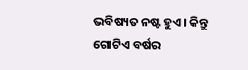ଭବିଷ୍ୟତ ନଷ୍ଟ ହୁଏ। କିନ୍ତୁ ଗୋଟିଏ ବର୍ଷର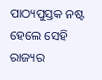ପାଠ୍ୟପୁସ୍ତକ ନଷ୍ଟ ହେଲେ ସେହି ରାଜ୍ୟର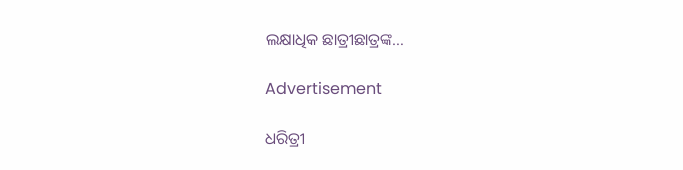ଲକ୍ଷାଧିକ ଛାତ୍ରୀଛାତ୍ରଙ୍କ…

Advertisement

ଧରିତ୍ରୀ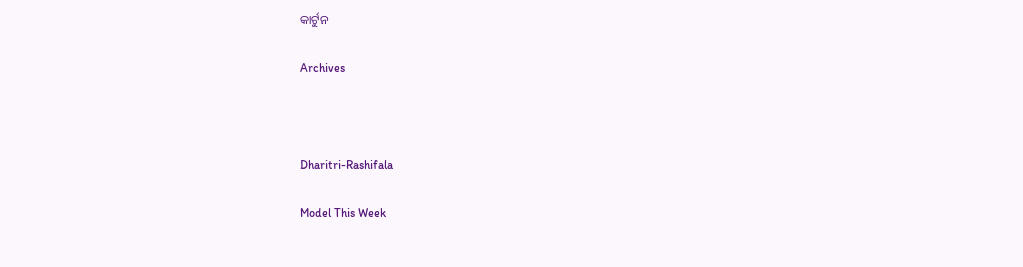କାର୍ଟୁନ

Archives



Dharitri-Rashifala

Model This Week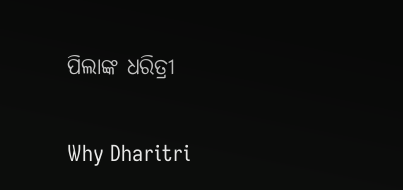ପିଲାଙ୍କ ଧରିତ୍ରୀ

Why Dharitri